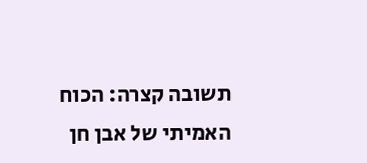תשובה קצרה: הכוח האמיתי של אבן חן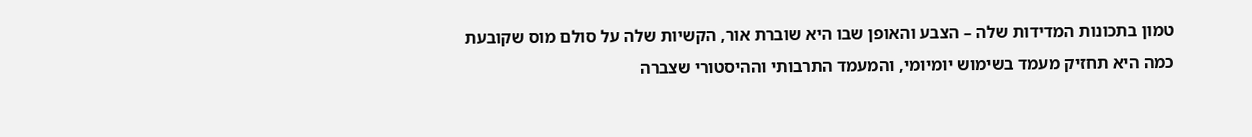טמון בתכונות המדידות שלה – הצבע והאופן שבו היא שוברת אור, הקשיות שלה על סולם מוס שקובעת כמה היא תחזיק מעמד בשימוש יומיומי, והמעמד התרבותי וההיסטורי שצברה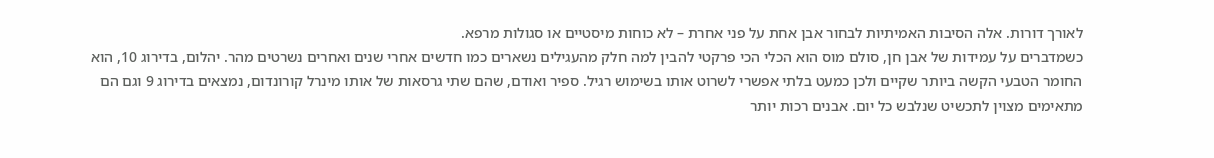לאורך דורות. אלה הסיבות האמיתיות לבחור אבן אחת על פני אחרת – לא כוחות מיסטיים או סגולות מרפא.
כשמדברים על עמידות של אבן חן, סולם מוס הוא הכלי הכי פרקטי להבין למה חלק מהעגילים נשארים כמו חדשים אחרי שנים ואחרים נשרטים מהר. יהלום, בדירוג 10, הוא החומר הטבעי הקשה ביותר שקיים ולכן כמעט בלתי אפשרי לשרוט אותו בשימוש רגיל. ספיר ואודם, שהם שתי גרסאות של אותו מינרל קורונדום, נמצאים בדירוג 9 וגם הם מתאימים מצוין לתכשיט שנלבש כל יום. אבנים רכות יותר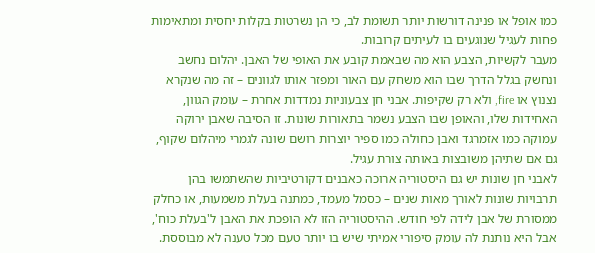כמו אופל או פנינה דורשות יותר תשומת לב, כי הן נשרטות בקלות יחסית ומתאימות פחות לעגיל שנוגעים בו לעיתים קרובות.
מעבר לקשיות, הצבע הוא מה שבאמת קובע את האופי של האבן. יהלום נחשב ונחשק בגלל הדרך שבו הוא משחק עם האור ומפזר אותו לגוונים – זה מה שנקרא נצנוץ או fire, ולא רק שקיפות. אבני חן צבעוניות נמדדות אחרת – עומק הגוון, האחידות שלו, והאופן שבו הצבע נשמר בתאורות שונות. זו הסיבה שאבן ירוקה עמוקה כמו אזמרגד ואבן כחולה כמו ספיר יוצרות רושם שונה לגמרי מיהלום שקוף, גם אם שתיהן משובצות באותה צורת עגיל.
לאבני חן שונות יש גם היסטוריה ארוכה כאבנים דקורטיביות שהשתמשו בהן תרבויות שונות לאורך מאות שנים – כסמל מעמד, כמתנה בעלת משמעות, או כחלק ממסורת של אבן לידה לפי חודש. ההיסטוריה הזו לא הופכת את האבן ל'בעלת כוח', אבל היא נותנת לה עומק סיפורי אמיתי שיש בו יותר טעם מכל טענה לא מבוססת.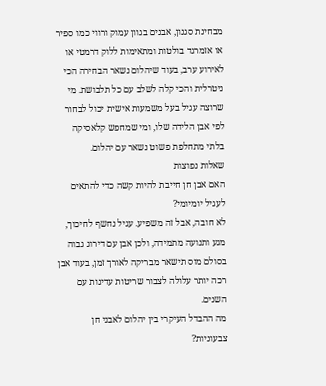מבחינת סגנון, אבנים בגוון עמוק ורווי כמו ספיר או אזמרגד בולטות ומתאימות ללוק דרמטי או לאירוע ערב, בעוד שיהלום נשאר הבחירה הכי ניטרלית והכי קלה לשלב עם כל תלבושת. מי שרוצה עגיל בעל משמעות אישית יכול לבחור לפי אבן הלידה שלו, ומי שמחפש קלאסיקה בלתי מתחלפת פשוט נשאר עם יהלום.
שאלות נפוצות
האם אבן חן חייבת להיות קשה כדי להתאים לעגיל יומיומי?
לא חובה, אבל זה משפיע. עגיל נחשף לחיכוך, מגע ותנועה מתמידה, ולכן אבן עם דירוג גבוה בסולם מוס תישאר מבריקה לאורך זמן, בעוד אבן רכה יותר עלולה לצבור שריטות עדינות עם השנים.
מה ההבדל העיקרי בין יהלום לאבני חן צבעוניות?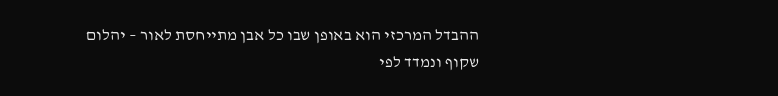ההבדל המרכזי הוא באופן שבו כל אבן מתייחסת לאור – יהלום שקוף ונמדד לפי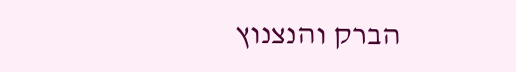הברק והנצנוץ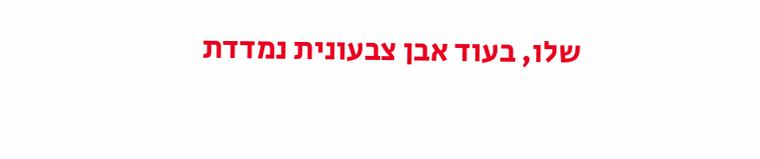שלו, בעוד אבן צבעונית נמדדת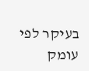בעיקר לפי עומק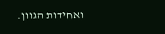ואחידות הגוון.